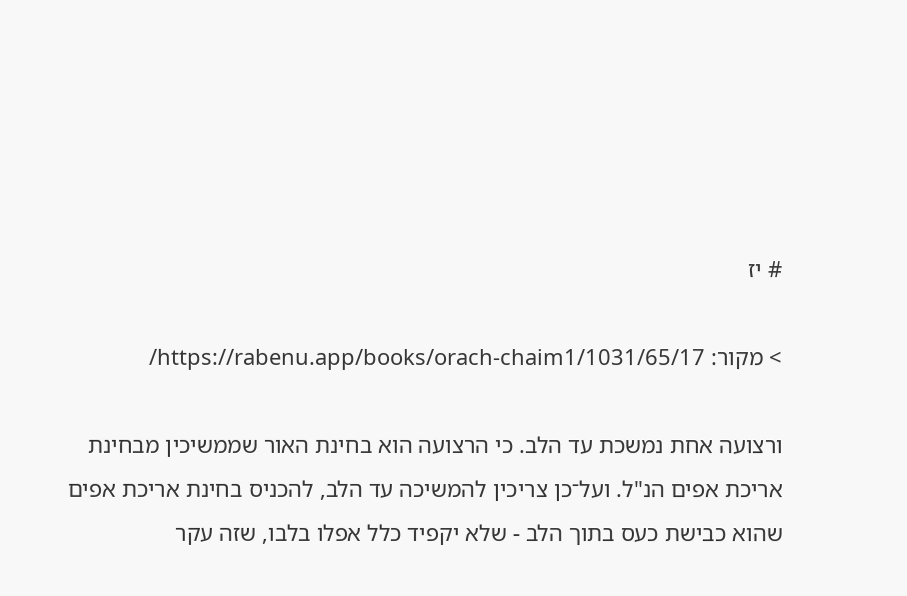# יז

> מקור: https://rabenu.app/books/orach-chaim1/1031/65/17/

ורצועה אחת נמשכת עד הלב. כי הרצועה הוא בחינת האור שממשיכין מבחינת אריכת אפים הנ"ל. ועל־כן צריכין להמשיכה עד הלב, להכניס בחינת אריכת אפים שהוא כבישת כעס בתוך הלב - שלא יקפיד כלל אפלו בלבו, שזה עקר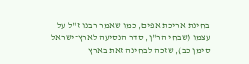בחינת אריכת אפים, כמו שאמר רבנו ז"ל על עצמו (שבחי הר"ן, סדר הנסיעה לארץ־ישראל סימן כב), שזכה לבחינה זאת בארץ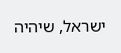ישראל, שיהיה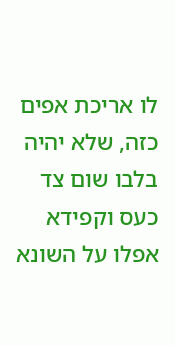לו אריכת אפים כזה, שלא יהיה בלבו שום צד כעס וקפידא אפלו על השונא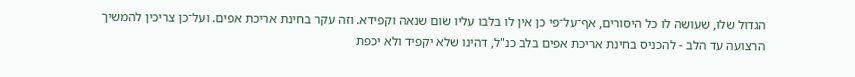הגדול שלו, שעושה לו כל היסורים, אף־על־פי כן אין לו בלבו עליו שום שנאה וקפידא. וזה עקר בחינת אריכת אפים. ועל־כן צריכין להמשיך הרצועה עד הלב - להכניס בחינת אריכת אפים בלב כנ"ל, דהינו שלא יקפיד ולא יכפת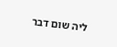ליה שום דבר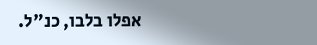אפלו בלבו, כנ"ל.